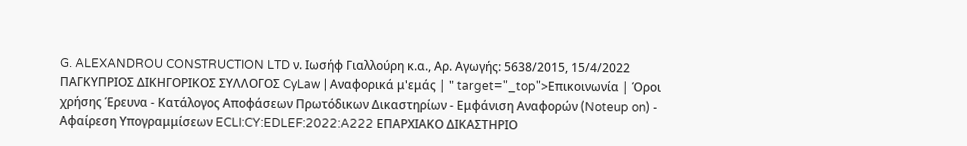G. ALEXANDROU CONSTRUCTION LTD ν. Ιωσήφ Γιαλλούρη κ.α., Αρ. Αγωγής: 5638/2015, 15/4/2022 ΠΑΓΚΥΠΡΙΟΣ ΔΙΚΗΓΟΡΙΚΟΣ ΣΥΛΛΟΓΟΣ CyLaw | Αναφορικά μ'εμάς | " target="_top">Επικοινωνία | Όροι χρήσης Έρευνα - Κατάλογος Αποφάσεων Πρωτόδικων Δικαστηρίων - Εμφάνιση Αναφορών (Noteup on) - Αφαίρεση Υπογραμμίσεων ECLI:CY:EDLEF:2022:A222 ΕΠΑΡΧΙΑΚΟ ΔΙΚΑΣΤΗΡΙΟ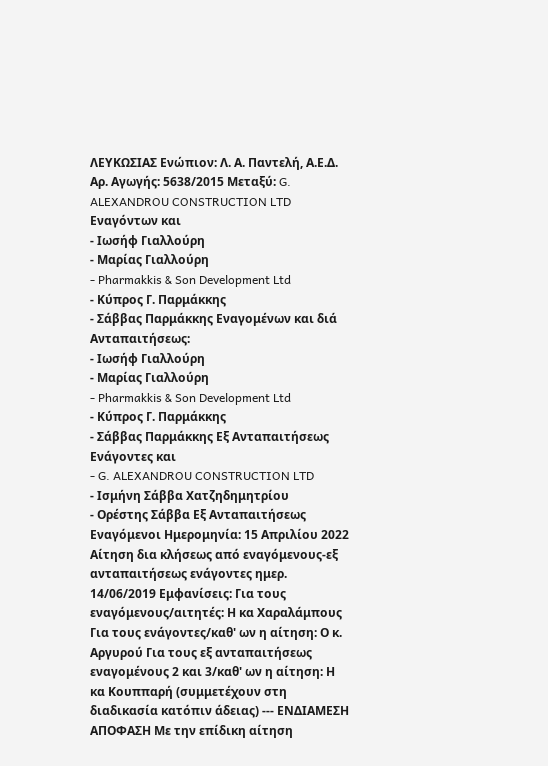ΛΕΥΚΩΣΙΑΣ Ενώπιον: Λ. Α. Παντελή, Α.Ε.Δ. Αρ. Αγωγής: 5638/2015 Μεταξύ: G. ALEXANDROU CONSTRUCTION LTD Εναγόντων και
- Ιωσήφ Γιαλλούρη
- Μαρίας Γιαλλούρη
- Pharmakkis & Son Development Ltd
- Κύπρος Γ. Παρμάκκης
- Σάββας Παρμάκκης Εναγομένων και διά Ανταπαιτήσεως:
- Ιωσήφ Γιαλλούρη
- Μαρίας Γιαλλούρη
- Pharmakkis & Son Development Ltd
- Κύπρος Γ. Παρμάκκης
- Σάββας Παρμάκκης Εξ Ανταπαιτήσεως Ενάγοντες και
- G. ALEXANDROU CONSTRUCTION LTD
- Ισμήνη Σάββα Χατζηδημητρίου
- Ορέστης Σάββα Εξ Ανταπαιτήσεως Εναγόμενοι Ημερομηνία: 15 Απριλίου 2022 Αίτηση δια κλήσεως από εναγόμενους-εξ ανταπαιτήσεως ενάγοντες ημερ. 14/06/2019 Εμφανίσεις: Για τους εναγόμενους/αιτητές: Η κα Χαραλάμπους Για τους ενάγοντες/καθ' ων η αίτηση: Ο κ. Αργυρού Για τους εξ ανταπαιτήσεως εναγομένους 2 και 3/καθ' ων η αίτηση: Η κα Κουππαρή (συμμετέχουν στη διαδικασία κατόπιν άδειας) --- ΕΝΔΙΑΜΕΣΗ ΑΠΟΦΑΣΗ Με την επίδικη αίτηση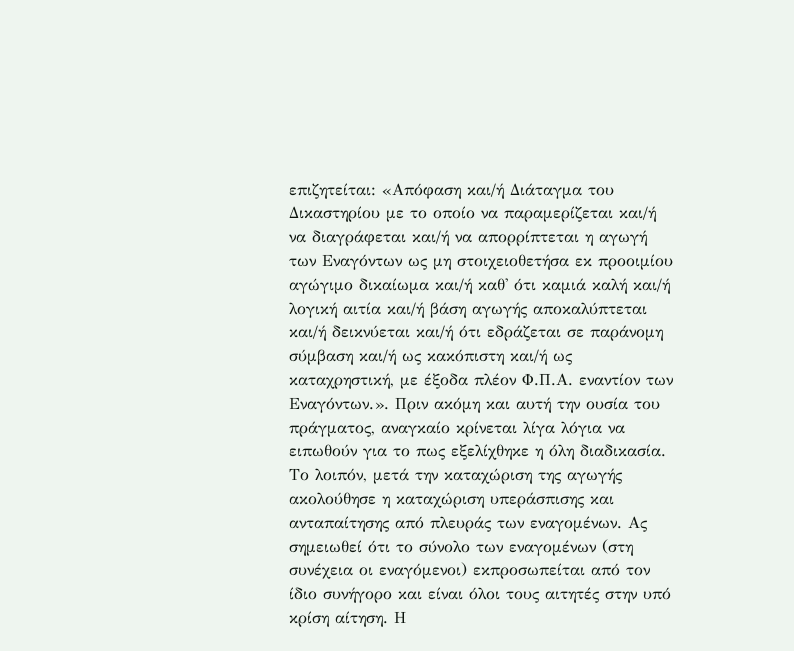επιζητείται: «Απόφαση και/ή Διάταγμα του Δικαστηρίου με το οποίο να παραμερίζεται και/ή να διαγράφεται και/ή να απορρίπτεται η αγωγή των Εναγόντων ως μη στοιχειοθετήσα εκ προοιμίου αγώγιμο δικαίωμα και/ή καθ' ότι καμιά καλή και/ή λογική αιτία και/ή βάση αγωγής αποκαλύπτεται και/ή δεικνύεται και/ή ότι εδράζεται σε παράνομη σύμβαση και/ή ως κακόπιστη και/ή ως καταχρηστική, με έξοδα πλέον Φ.Π.Α. εναντίον των Εναγόντων.». Πριν ακόμη και αυτή την ουσία του πράγματος, αναγκαίο κρίνεται λίγα λόγια να ειπωθούν για το πως εξελίχθηκε η όλη διαδικασία. Το λοιπόν, μετά την καταχώριση της αγωγής ακολούθησε η καταχώριση υπεράσπισης και ανταπαίτησης από πλευράς των εναγομένων. Ας σημειωθεί ότι το σύνολο των εναγομένων (στη συνέχεια οι εναγόμενοι) εκπροσωπείται από τον ίδιο συνήγορο και είναι όλοι τους αιτητές στην υπό κρίση αίτηση. Η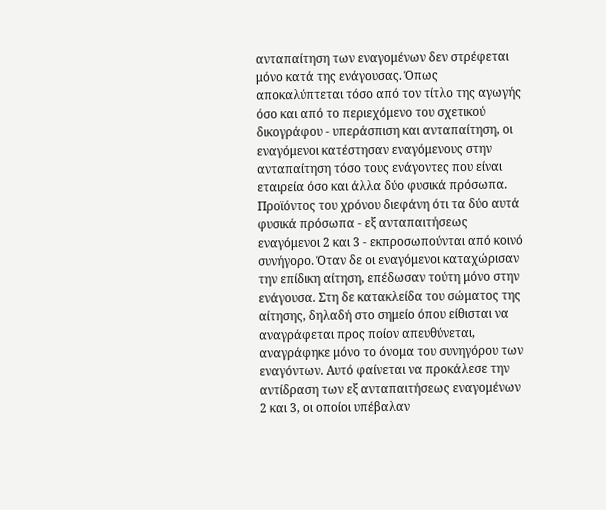ανταπαίτηση των εναγομένων δεν στρέφεται μόνο κατά της ενάγουσας. Όπως αποκαλύπτεται τόσο από τον τίτλο της αγωγής όσο και από το περιεχόμενο του σχετικού δικογράφου - υπεράσπιση και ανταπαίτηση, οι εναγόμενοι κατέστησαν εναγόμενους στην ανταπαίτηση τόσο τους ενάγοντες που είναι εταιρεία όσο και άλλα δύο φυσικά πρόσωπα. Προϊόντος του χρόνου διεφάνη ότι τα δύο αυτά φυσικά πρόσωπα - εξ ανταπαιτήσεως εναγόμενοι 2 και 3 - εκπροσωπούνται από κοινό συνήγορο. Όταν δε οι εναγόμενοι καταχώρισαν την επίδικη αίτηση, επέδωσαν τούτη μόνο στην ενάγουσα. Στη δε κατακλείδα του σώματος της αίτησης, δηλαδή στο σημείο όπου είθισται να αναγράφεται προς ποίον απευθύνεται, αναγράφηκε μόνο το όνομα του συνηγόρου των εναγόντων. Αυτό φαίνεται να προκάλεσε την αντίδραση των εξ ανταπαιτήσεως εναγομένων 2 και 3, οι οποίοι υπέβαλαν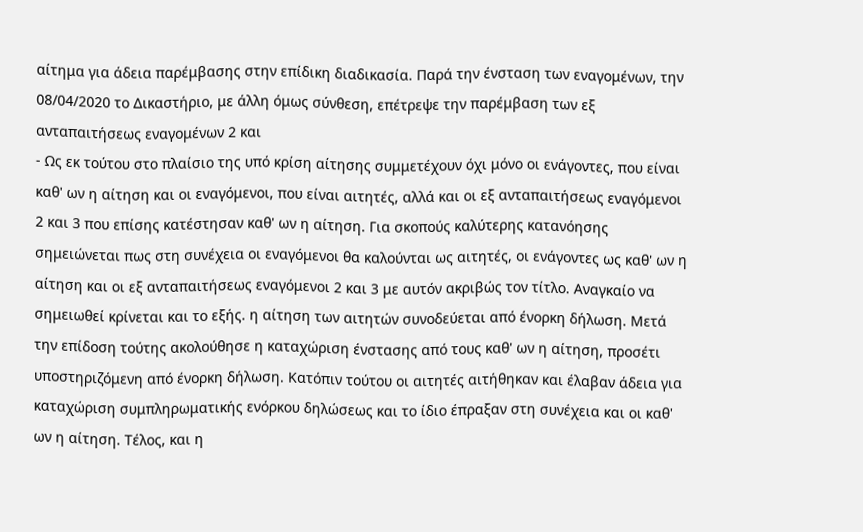αίτημα για άδεια παρέμβασης στην επίδικη διαδικασία. Παρά την ένσταση των εναγομένων, την 08/04/2020 το Δικαστήριο, με άλλη όμως σύνθεση, επέτρεψε την παρέμβαση των εξ ανταπαιτήσεως εναγομένων 2 και
- Ως εκ τούτου στο πλαίσιο της υπό κρίση αίτησης συμμετέχουν όχι μόνο οι ενάγοντες, που είναι καθ' ων η αίτηση και οι εναγόμενοι, που είναι αιτητές, αλλά και οι εξ ανταπαιτήσεως εναγόμενοι 2 και 3 που επίσης κατέστησαν καθ' ων η αίτηση. Για σκοπούς καλύτερης κατανόησης σημειώνεται πως στη συνέχεια οι εναγόμενοι θα καλούνται ως αιτητές, οι ενάγοντες ως καθ' ων η αίτηση και οι εξ ανταπαιτήσεως εναγόμενοι 2 και 3 με αυτόν ακριβώς τον τίτλο. Αναγκαίο να σημειωθεί κρίνεται και το εξής. η αίτηση των αιτητών συνοδεύεται από ένορκη δήλωση. Μετά την επίδοση τούτης ακολούθησε η καταχώριση ένστασης από τους καθ' ων η αίτηση, προσέτι υποστηριζόμενη από ένορκη δήλωση. Κατόπιν τούτου οι αιτητές αιτήθηκαν και έλαβαν άδεια για καταχώριση συμπληρωματικής ενόρκου δηλώσεως και το ίδιο έπραξαν στη συνέχεια και οι καθ' ων η αίτηση. Τέλος, και η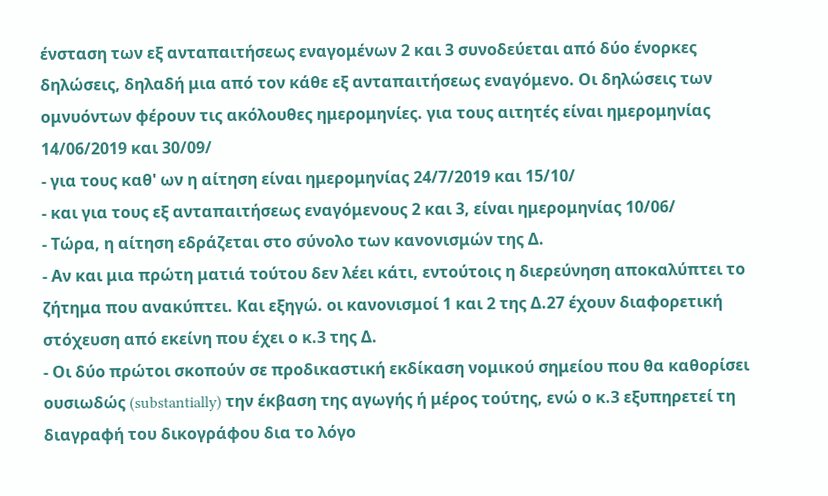ένσταση των εξ ανταπαιτήσεως εναγομένων 2 και 3 συνοδεύεται από δύο ένορκες δηλώσεις, δηλαδή μια από τον κάθε εξ ανταπαιτήσεως εναγόμενο. Οι δηλώσεις των ομνυόντων φέρουν τις ακόλουθες ημερομηνίες. για τους αιτητές είναι ημερομηνίας 14/06/2019 και 30/09/
- για τους καθ' ων η αίτηση είναι ημερομηνίας 24/7/2019 και 15/10/
- και για τους εξ ανταπαιτήσεως εναγόμενους 2 και 3, είναι ημερομηνίας 10/06/
- Τώρα, η αίτηση εδράζεται στο σύνολο των κανονισμών της Δ.
- Αν και μια πρώτη ματιά τούτου δεν λέει κάτι, εντούτοις η διερεύνηση αποκαλύπτει το ζήτημα που ανακύπτει. Και εξηγώ. οι κανονισμοί 1 και 2 της Δ.27 έχουν διαφορετική στόχευση από εκείνη που έχει ο κ.3 της Δ.
- Οι δύο πρώτοι σκοπούν σε προδικαστική εκδίκαση νομικού σημείου που θα καθορίσει ουσιωδώς (substantially) την έκβαση της αγωγής ή μέρος τούτης, ενώ ο κ.3 εξυπηρετεί τη διαγραφή του δικογράφου δια το λόγο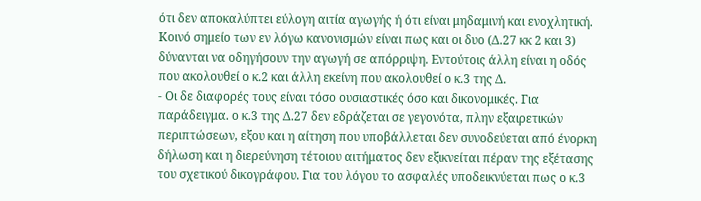ότι δεν αποκαλύπτει εύλογη αιτία αγωγής ή ότι είναι μηδαμινή και ενοχλητική. Κοινό σημείο των εν λόγω κανονισμών είναι πως και οι δυο (Δ.27 κκ 2 και 3) δύνανται να οδηγήσουν την αγωγή σε απόρριψη. Εντούτοις άλλη είναι η οδός που ακολουθεί ο κ.2 και άλλη εκείνη που ακολουθεί ο κ.3 της Δ.
- Οι δε διαφορές τους είναι τόσο ουσιαστικές όσο και δικονομικές. Για παράδειγμα. ο κ.3 της Δ.27 δεν εδράζεται σε γεγονότα, πλην εξαιρετικών περιπτώσεων, εξου και η αίτηση που υποβάλλεται δεν συνοδεύεται από ένορκη δήλωση και η διερεύνηση τέτοιου αιτήματος δεν εξικνείται πέραν της εξέτασης του σχετικού δικογράφου. Για του λόγου το ασφαλές υποδεικνύεται πως ο κ.3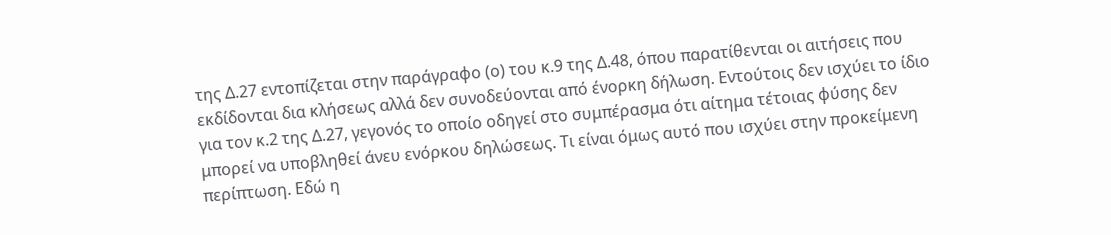της Δ.27 εντοπίζεται στην παράγραφο (ο) του κ.9 της Δ.48, όπου παρατίθενται οι αιτήσεις που εκδίδονται δια κλήσεως αλλά δεν συνοδεύονται από ένορκη δήλωση. Εντούτοις δεν ισχύει το ίδιο για τον κ.2 της Δ.27, γεγονός το οποίο οδηγεί στο συμπέρασμα ότι αίτημα τέτοιας φύσης δεν μπορεί να υποβληθεί άνευ ενόρκου δηλώσεως. Τι είναι όμως αυτό που ισχύει στην προκείμενη περίπτωση. Εδώ η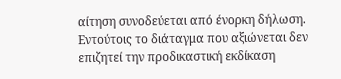αίτηση συνοδεύεται από ένορκη δήλωση. Εντούτοις το διάταγμα που αξιώνεται δεν επιζητεί την προδικαστική εκδίκαση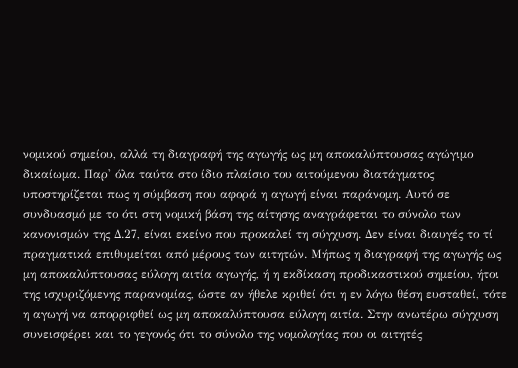νομικού σημείου, αλλά τη διαγραφή της αγωγής ως μη αποκαλύπτουσας αγώγιμο δικαίωμα. Παρ' όλα ταύτα στο ίδιο πλαίσιο του αιτούμενου διατάγματος υποστηρίζεται πως η σύμβαση που αφορά η αγωγή είναι παράνομη. Αυτό σε συνδυασμό με το ότι στη νομική βάση της αίτησης αναγράφεται το σύνολο των κανονισμών της Δ.27, είναι εκείνο που προκαλεί τη σύγχυση. Δεν είναι διαυγές το τί πραγματικά επιθυμείται από μέρους των αιτητών. Μήπως η διαγραφή της αγωγής ως μη αποκαλύπτουσας εύλογη αιτία αγωγής, ή η εκδίκαση προδικαστικού σημείου, ήτοι της ισχυριζόμενης παρανομίας, ώστε αν ήθελε κριθεί ότι η εν λόγω θέση ευσταθεί, τότε η αγωγή να απορριφθεί ως μη αποκαλύπτουσα εύλογη αιτία. Στην ανωτέρω σύγχυση συνεισφέρει και το γεγονός ότι το σύνολο της νομολογίας που οι αιτητές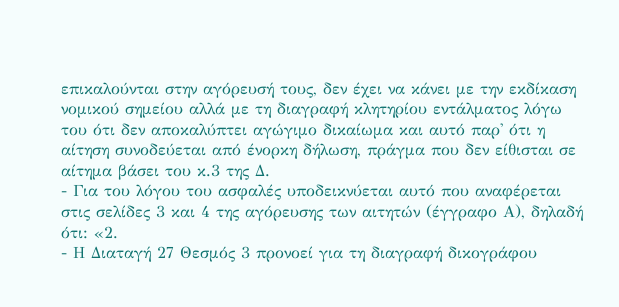επικαλούνται στην αγόρευσή τους, δεν έχει να κάνει με την εκδίκαση νομικού σημείου αλλά με τη διαγραφή κλητηρίου εντάλματος λόγω του ότι δεν αποκαλύπτει αγώγιμο δικαίωμα και αυτό παρ' ότι η αίτηση συνοδεύεται από ένορκη δήλωση, πράγμα που δεν είθισται σε αίτημα βάσει του κ.3 της Δ.
- Για του λόγου του ασφαλές υποδεικνύεται αυτό που αναφέρεται στις σελίδες 3 και 4 της αγόρευσης των αιτητών (έγγραφο Α), δηλαδή ότι: «2.
- Η Διαταγή 27 Θεσμός 3 προνοεί για τη διαγραφή δικογράφου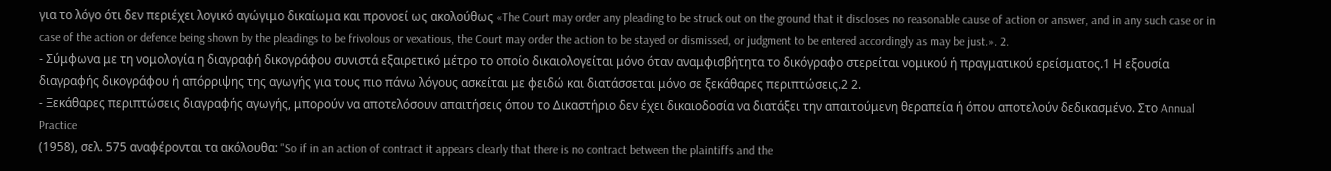για το λόγο ότι δεν περιέχει λογικό αγώγιμο δικαίωμα και προνοεί ως ακολούθως «The Court may order any pleading to be struck out on the ground that it discloses no reasonable cause of action or answer, and in any such case or in case of the action or defence being shown by the pleadings to be frivolous or vexatious, the Court may order the action to be stayed or dismissed, or judgment to be entered accordingly as may be just.». 2.
- Σύμφωνα με τη νομολογία η διαγραφή δικογράφου συνιστά εξαιρετικό μέτρο το οποίο δικαιολογείται μόνο όταν αναμφισβήτητα το δικόγραφο στερείται νομικού ή πραγματικού ερείσματος.1 Η εξουσία διαγραφής δικογράφου ή απόρριψης της αγωγής για τους πιο πάνω λόγους ασκείται με φειδώ και διατάσσεται μόνο σε ξεκάθαρες περιπτώσεις.2 2.
- Ξεκάθαρες περιπτώσεις διαγραφής αγωγής, μπορούν να αποτελόσουν απαιτήσεις όπου το Δικαστήριο δεν έχει δικαιοδοσία να διατάξει την απαιτούμενη θεραπεία ή όπου αποτελούν δεδικασμένο. Στο Annual Practice
(1958), σελ. 575 αναφέρονται τα ακόλουθα: "So if in an action of contract it appears clearly that there is no contract between the plaintiffs and the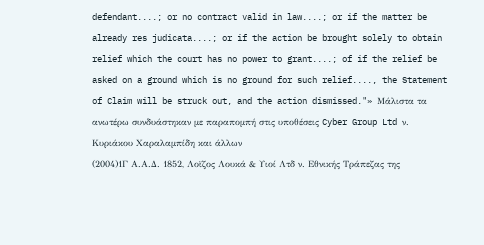defendant....; or no contract valid in law....; or if the matter be already res judicata....; or if the action be brought solely to obtain relief which the court has no power to grant....; of if the relief be asked on a ground which is no ground for such relief...., the Statement of Claim will be struck out, and the action dismissed."» Μάλιστα τα ανωτέρω συνδυάστηκαν με παραπομπή στις υποθέσεις Cyber Group Ltd ν. Κυριάκου Χαραλαμπίδη και άλλων
(2004)1Γ Α.Α.Δ. 1852, Λοϊζος Λουκά & Υιοί Λτδ ν. Εθνικής Τράπεζας της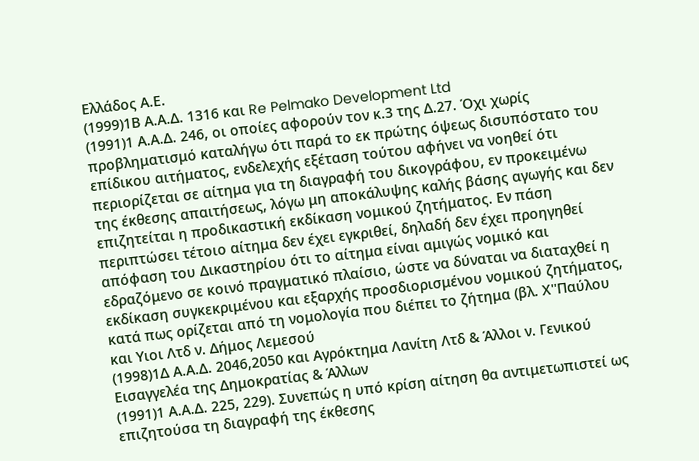Ελλάδος Α.Ε.
(1999)1Β Α.Α.Δ. 1316 και Re Pelmako Development Ltd
(1991)1 Α.Α.Δ. 246, οι οποίες αφορούν τον κ.3 της Δ.27. Όχι χωρίς προβληματισμό καταλήγω ότι παρά το εκ πρώτης όψεως δισυπόστατο του επίδικου αιτήματος, ενδελεχής εξέταση τούτου αφήνει να νοηθεί ότι περιορίζεται σε αίτημα για τη διαγραφή του δικογράφου, εν προκειμένω της έκθεσης απαιτήσεως, λόγω μη αποκάλυψης καλής βάσης αγωγής και δεν επιζητείται η προδικαστική εκδίκαση νομικού ζητήματος. Εν πάση περιπτώσει τέτοιο αίτημα δεν έχει εγκριθεί, δηλαδή δεν έχει προηγηθεί απόφαση του Δικαστηρίου ότι το αίτημα είναι αμιγώς νομικό και εδραζόμενο σε κοινό πραγματικό πλαίσιο, ώστε να δύναται να διαταχθεί η εκδίκαση συγκεκριμένου και εξαρχής προσδιορισμένου νομικού ζητήματος, κατά πως ορίζεται από τη νομολογία που διέπει το ζήτημα (βλ. Χ''Παύλου και Υιοι Λτδ ν. Δήμος Λεμεσού
(1998)1Δ Α.Α.Δ. 2046,2050 και Αγρόκτημα Λανίτη Λτδ & Άλλοι ν. Γενικού Εισαγγελέα της Δημοκρατίας & Άλλων
(1991)1 Α.Α.Δ. 225, 229). Συνεπώς η υπό κρίση αίτηση θα αντιμετωπιστεί ως επιζητούσα τη διαγραφή της έκθεσης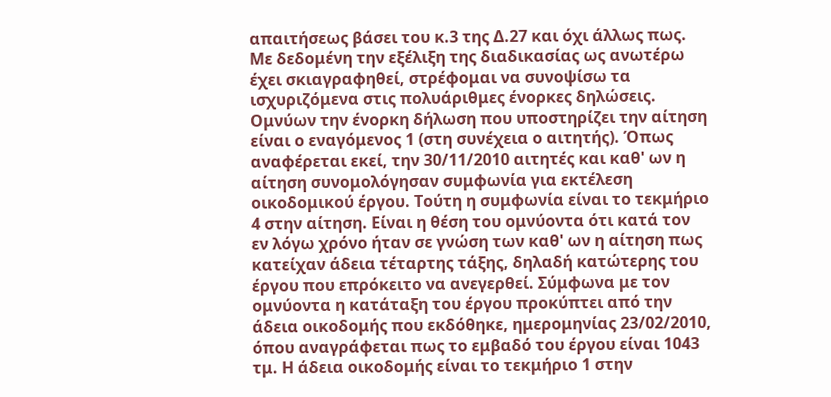απαιτήσεως βάσει του κ.3 της Δ.27 και όχι άλλως πως. Με δεδομένη την εξέλιξη της διαδικασίας ως ανωτέρω έχει σκιαγραφηθεί, στρέφομαι να συνοψίσω τα ισχυριζόμενα στις πολυάριθμες ένορκες δηλώσεις. Ομνύων την ένορκη δήλωση που υποστηρίζει την αίτηση είναι ο εναγόμενος 1 (στη συνέχεια ο αιτητής). Όπως αναφέρεται εκεί, την 30/11/2010 αιτητές και καθ' ων η αίτηση συνομολόγησαν συμφωνία για εκτέλεση οικοδομικού έργου. Τούτη η συμφωνία είναι το τεκμήριο 4 στην αίτηση. Είναι η θέση του ομνύοντα ότι κατά τον εν λόγω χρόνο ήταν σε γνώση των καθ' ων η αίτηση πως κατείχαν άδεια τέταρτης τάξης, δηλαδή κατώτερης του έργου που επρόκειτο να ανεγερθεί. Σύμφωνα με τον ομνύοντα η κατάταξη του έργου προκύπτει από την άδεια οικοδομής που εκδόθηκε, ημερομηνίας 23/02/2010, όπου αναγράφεται πως το εμβαδό του έργου είναι 1043 τμ. Η άδεια οικοδομής είναι το τεκμήριο 1 στην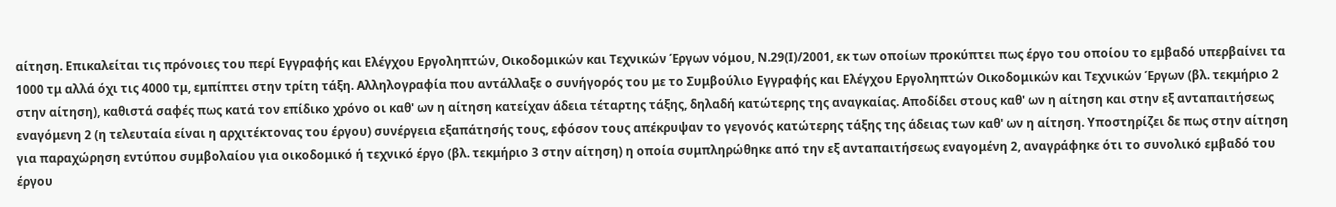αίτηση. Επικαλείται τις πρόνοιες του περί Εγγραφής και Ελέγχου Εργοληπτών, Οικοδομικών και Τεχνικών Έργων νόμου, Ν.29(Ι)/2001, εκ των οποίων προκύπτει πως έργο του οποίου το εμβαδό υπερβαίνει τα 1000 τμ αλλά όχι τις 4000 τμ, εμπίπτει στην τρίτη τάξη. Αλληλογραφία που αντάλλαξε ο συνήγορός του με το Συμβούλιο Εγγραφής και Ελέγχου Εργοληπτών Οικοδομικών και Τεχνικών Έργων (βλ. τεκμήριο 2 στην αίτηση), καθιστά σαφές πως κατά τον επίδικο χρόνο οι καθ' ων η αίτηση κατείχαν άδεια τέταρτης τάξης, δηλαδή κατώτερης της αναγκαίας. Αποδίδει στους καθ' ων η αίτηση και στην εξ ανταπαιτήσεως εναγόμενη 2 (η τελευταία είναι η αρχιτέκτονας του έργου) συνέργεια εξαπάτησής τους, εφόσον τους απέκρυψαν το γεγονός κατώτερης τάξης της άδειας των καθ' ων η αίτηση. Υποστηρίζει δε πως στην αίτηση για παραχώρηση εντύπου συμβολαίου για οικοδομικό ή τεχνικό έργο (βλ. τεκμήριο 3 στην αίτηση) η οποία συμπληρώθηκε από την εξ ανταπαιτήσεως εναγομένη 2, αναγράφηκε ότι το συνολικό εμβαδό του έργου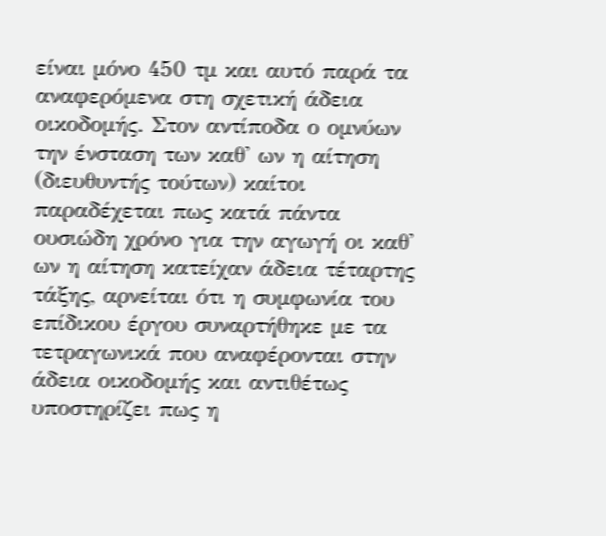είναι μόνο 450 τμ και αυτό παρά τα αναφερόμενα στη σχετική άδεια οικοδομής. Στον αντίποδα ο ομνύων την ένσταση των καθ' ων η αίτηση (διευθυντής τούτων) καίτοι παραδέχεται πως κατά πάντα ουσιώδη χρόνο για την αγωγή οι καθ' ων η αίτηση κατείχαν άδεια τέταρτης τάξης, αρνείται ότι η συμφωνία του επίδικου έργου συναρτήθηκε με τα τετραγωνικά που αναφέρονται στην άδεια οικοδομής και αντιθέτως υποστηρίζει πως η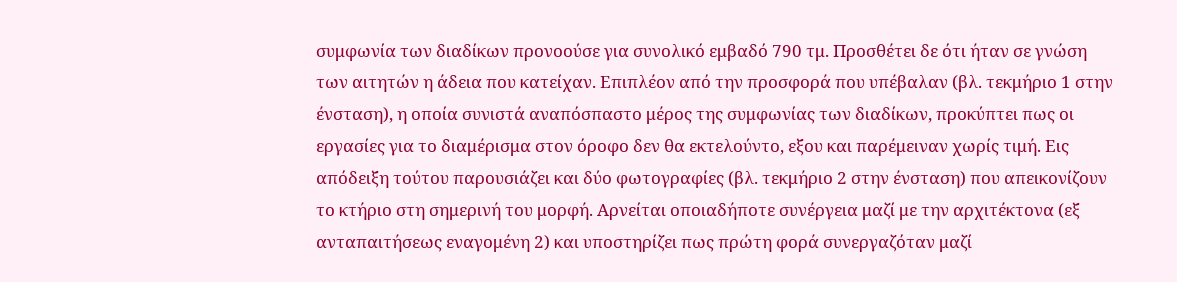συμφωνία των διαδίκων προνοούσε για συνολικό εμβαδό 790 τμ. Προσθέτει δε ότι ήταν σε γνώση των αιτητών η άδεια που κατείχαν. Επιπλέον από την προσφορά που υπέβαλαν (βλ. τεκμήριο 1 στην ένσταση), η οποία συνιστά αναπόσπαστο μέρος της συμφωνίας των διαδίκων, προκύπτει πως οι εργασίες για το διαμέρισμα στον όροφο δεν θα εκτελούντο, εξου και παρέμειναν χωρίς τιμή. Εις απόδειξη τούτου παρουσιάζει και δύο φωτογραφίες (βλ. τεκμήριο 2 στην ένσταση) που απεικονίζουν το κτήριο στη σημερινή του μορφή. Αρνείται οποιαδήποτε συνέργεια μαζί με την αρχιτέκτονα (εξ ανταπαιτήσεως εναγομένη 2) και υποστηρίζει πως πρώτη φορά συνεργαζόταν μαζί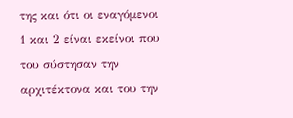της και ότι οι εναγόμενοι 1 και 2 είναι εκείνοι που του σύστησαν την αρχιτέκτονα και του την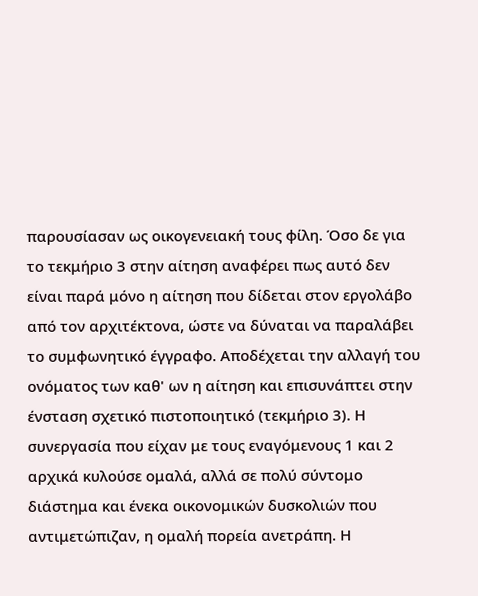παρουσίασαν ως οικογενειακή τους φίλη. Όσο δε για το τεκμήριο 3 στην αίτηση αναφέρει πως αυτό δεν είναι παρά μόνο η αίτηση που δίδεται στον εργολάβο από τον αρχιτέκτονα, ώστε να δύναται να παραλάβει το συμφωνητικό έγγραφο. Αποδέχεται την αλλαγή του ονόματος των καθ' ων η αίτηση και επισυνάπτει στην ένσταση σχετικό πιστοποιητικό (τεκμήριο 3). Η συνεργασία που είχαν με τους εναγόμενους 1 και 2 αρχικά κυλούσε ομαλά, αλλά σε πολύ σύντομο διάστημα και ένεκα οικονομικών δυσκολιών που αντιμετώπιζαν, η ομαλή πορεία ανετράπη. Η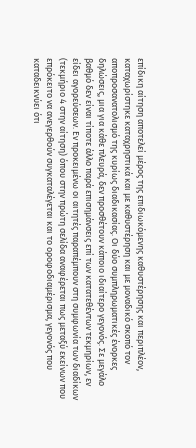επίδικη αίτηση αποτελεί μέρος της επιδιωκόμενης καθυστέρησης και περιπλέον, καταχωρίστηκε καταχρηστικά και με καθυστέρηση και με μοναδικό σκοπό τον αποπροσανατολισμό της κυρίως διαδικασίας. Οι δύο συμπληρωματικές ένορκες δηλώσεις, μια για κάθε πλευρά, δεν προσθέτουν κάποιο ιδιαίτερο γεγονός. Σε μεγάλο βαθμό δεν είναι τίποτε άλλο παρά επισημάνσεις επί των κατατεθέντων τεκμηρίων, εν είδει αγορεύσεων. Εν προκειμένω οι αιτητές παραπέμπουν στη συμφωνία των διαδίκων (τεκμήριο 4 στην αίτηση) όπου στην πρώτη σελίδα αναφέρεται πως μεταξύ εκείνων που επρόκειτο να ανεγερθούν συγκαταλέγεται και το οροφοδιαμέρισμα, γεγονός που καταδεικνύει ότι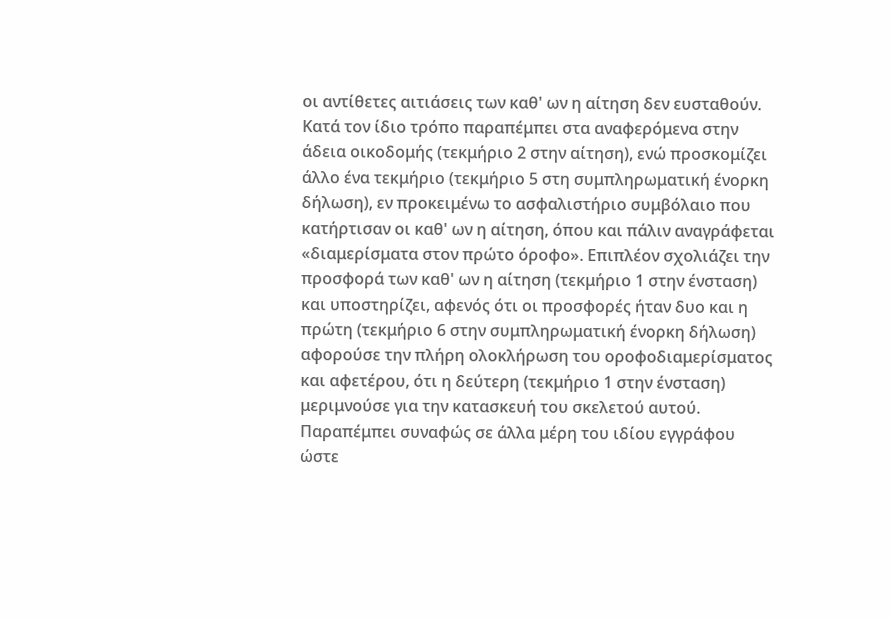οι αντίθετες αιτιάσεις των καθ' ων η αίτηση δεν ευσταθούν. Κατά τον ίδιο τρόπο παραπέμπει στα αναφερόμενα στην άδεια οικοδομής (τεκμήριο 2 στην αίτηση), ενώ προσκομίζει άλλο ένα τεκμήριο (τεκμήριο 5 στη συμπληρωματική ένορκη δήλωση), εν προκειμένω το ασφαλιστήριο συμβόλαιο που κατήρτισαν οι καθ' ων η αίτηση, όπου και πάλιν αναγράφεται «διαμερίσματα στον πρώτο όροφο». Επιπλέον σχολιάζει την προσφορά των καθ' ων η αίτηση (τεκμήριο 1 στην ένσταση) και υποστηρίζει, αφενός ότι οι προσφορές ήταν δυο και η πρώτη (τεκμήριο 6 στην συμπληρωματική ένορκη δήλωση) αφορούσε την πλήρη ολοκλήρωση του οροφοδιαμερίσματος και αφετέρου, ότι η δεύτερη (τεκμήριο 1 στην ένσταση) μεριμνούσε για την κατασκευή του σκελετού αυτού. Παραπέμπει συναφώς σε άλλα μέρη του ιδίου εγγράφου ώστε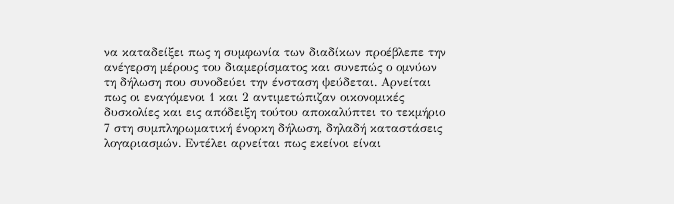να καταδείξει πως η συμφωνία των διαδίκων προέβλεπε την ανέγερση μέρους του διαμερίσματος και συνεπώς ο ομνύων τη δήλωση που συνοδεύει την ένσταση ψεύδεται. Αρνείται πως οι εναγόμενοι 1 και 2 αντιμετώπιζαν οικονομικές δυσκολίες και εις απόδειξη τούτου αποκαλύπτει το τεκμήριο 7 στη συμπληρωματική ένορκη δήλωση, δηλαδή καταστάσεις λογαριασμών. Εντέλει αρνείται πως εκείνοι είναι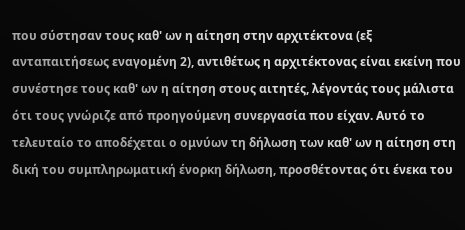που σύστησαν τους καθ' ων η αίτηση στην αρχιτέκτονα (εξ ανταπαιτήσεως εναγομένη 2), αντιθέτως η αρχιτέκτονας είναι εκείνη που συνέστησε τους καθ' ων η αίτηση στους αιτητές, λέγοντάς τους μάλιστα ότι τους γνώριζε από προηγούμενη συνεργασία που είχαν. Αυτό το τελευταίο το αποδέχεται ο ομνύων τη δήλωση των καθ' ων η αίτηση στη δική του συμπληρωματική ένορκη δήλωση, προσθέτοντας ότι ένεκα του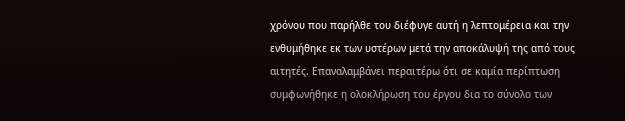χρόνου που παρήλθε του διέφυγε αυτή η λεπτομέρεια και την ενθυμήθηκε εκ των υστέρων μετά την αποκάλυψή της από τους αιτητές. Επαναλαμβάνει περαιτέρω ότι σε καμία περίπτωση συμφωνήθηκε η ολοκλήρωση του έργου δια το σύνολο των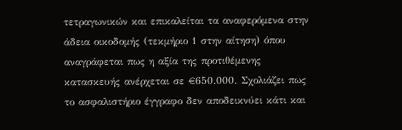τετραγωνικών και επικαλείται τα αναφερόμενα στην άδεια οικοδομής (τεκμήριο 1 στην αίτηση) όπου αναγράφεται πως η αξία της προτιθέμενης κατασκευής ανέρχεται σε €650.000. Σχολιάζει πως το ασφαλιστήριο έγγραφο δεν αποδεικνύει κάτι και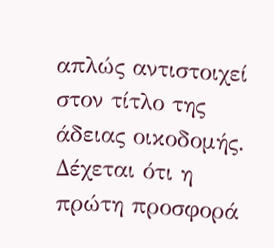απλώς αντιστοιχεί στον τίτλο της άδειας οικοδομής. Δέχεται ότι η πρώτη προσφορά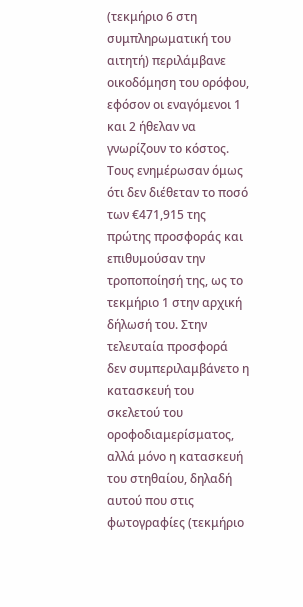(τεκμήριο 6 στη συμπληρωματική του αιτητή) περιλάμβανε οικοδόμηση του ορόφου, εφόσον οι εναγόμενοι 1 και 2 ήθελαν να γνωρίζουν το κόστος. Τους ενημέρωσαν όμως ότι δεν διέθεταν το ποσό των €471,915 της πρώτης προσφοράς και επιθυμούσαν την τροποποίησή της, ως το τεκμήριο 1 στην αρχική δήλωσή του. Στην τελευταία προσφορά δεν συμπεριλαμβάνετο η κατασκευή του σκελετού του οροφοδιαμερίσματος, αλλά μόνο η κατασκευή του στηθαίου, δηλαδή αυτού που στις φωτογραφίες (τεκμήριο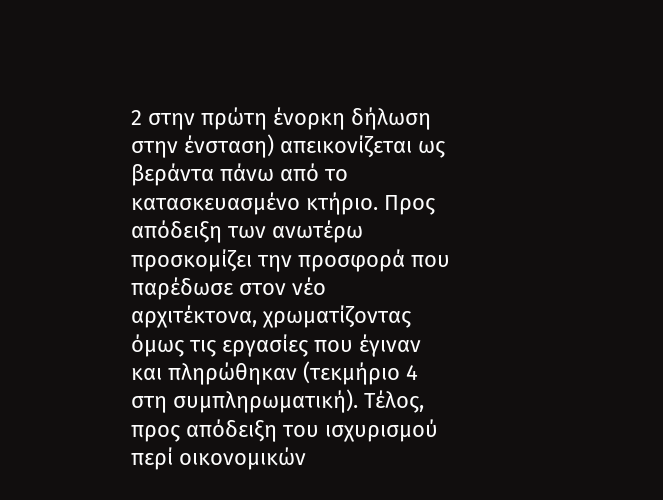2 στην πρώτη ένορκη δήλωση στην ένσταση) απεικονίζεται ως βεράντα πάνω από το κατασκευασμένο κτήριο. Προς απόδειξη των ανωτέρω προσκομίζει την προσφορά που παρέδωσε στον νέο αρχιτέκτονα, χρωματίζοντας όμως τις εργασίες που έγιναν και πληρώθηκαν (τεκμήριο 4 στη συμπληρωματική). Τέλος, προς απόδειξη του ισχυρισμού περί οικονομικών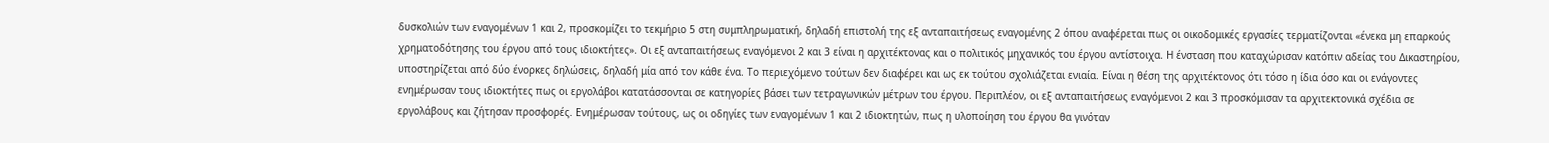δυσκολιών των εναγομένων 1 και 2, προσκομίζει το τεκμήριο 5 στη συμπληρωματική, δηλαδή επιστολή της εξ ανταπαιτήσεως εναγομένης 2 όπου αναφέρεται πως οι οικοδομικές εργασίες τερματίζονται «ένεκα μη επαρκούς χρηματοδότησης του έργου από τους ιδιοκτήτες». Οι εξ ανταπαιτήσεως εναγόμενοι 2 και 3 είναι η αρχιτέκτονας και ο πολιτικός μηχανικός του έργου αντίστοιχα. Η ένσταση που καταχώρισαν κατόπιν αδείας του Δικαστηρίου, υποστηρίζεται από δύο ένορκες δηλώσεις, δηλαδή μία από τον κάθε ένα. Το περιεχόμενο τούτων δεν διαφέρει και ως εκ τούτου σχολιάζεται ενιαία. Είναι η θέση της αρχιτέκτονος ότι τόσο η ίδια όσο και οι ενάγοντες ενημέρωσαν τους ιδιοκτήτες πως οι εργολάβοι κατατάσσονται σε κατηγορίες βάσει των τετραγωνικών μέτρων του έργου. Περιπλέον, οι εξ ανταπαιτήσεως εναγόμενοι 2 και 3 προσκόμισαν τα αρχιτεκτονικά σχέδια σε εργολάβους και ζήτησαν προσφορές. Ενημέρωσαν τούτους, ως οι οδηγίες των εναγομένων 1 και 2 ιδιοκτητών, πως η υλοποίηση του έργου θα γινόταν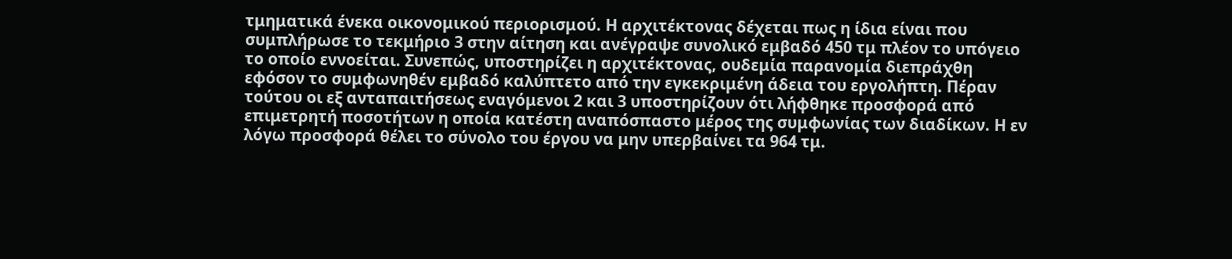τμηματικά ένεκα οικονομικού περιορισμού. Η αρχιτέκτονας δέχεται πως η ίδια είναι που συμπλήρωσε το τεκμήριο 3 στην αίτηση και ανέγραψε συνολικό εμβαδό 450 τμ πλέον το υπόγειο το οποίο εννοείται. Συνεπώς, υποστηρίζει η αρχιτέκτονας, ουδεμία παρανομία διεπράχθη εφόσον το συμφωνηθέν εμβαδό καλύπτετο από την εγκεκριμένη άδεια του εργολήπτη. Πέραν τούτου οι εξ ανταπαιτήσεως εναγόμενοι 2 και 3 υποστηρίζουν ότι λήφθηκε προσφορά από επιμετρητή ποσοτήτων η οποία κατέστη αναπόσπαστο μέρος της συμφωνίας των διαδίκων. Η εν λόγω προσφορά θέλει το σύνολο του έργου να μην υπερβαίνει τα 964 τμ.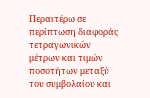Περαιτέρω σε περίπτωση διαφοράς τετραγωνικών μέτρων και τιμών ποσοτήτων μεταξύ του συμβολαίου και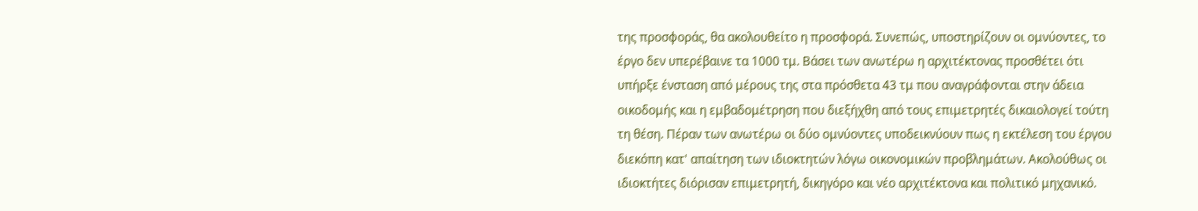της προσφοράς, θα ακολουθείτο η προσφορά. Συνεπώς, υποστηρίζουν οι ομνύοντες, το έργο δεν υπερέβαινε τα 1000 τμ. Βάσει των ανωτέρω η αρχιτέκτονας προσθέτει ότι υπήρξε ένσταση από μέρους της στα πρόσθετα 43 τμ που αναγράφονται στην άδεια οικοδομής και η εμβαδομέτρηση που διεξήχθη από τους επιμετρητές δικαιολογεί τούτη τη θέση. Πέραν των ανωτέρω οι δύο ομνύοντες υποδεικνύουν πως η εκτέλεση του έργου διεκόπη κατ' απαίτηση των ιδιοκτητών λόγω οικονομικών προβλημάτων. Ακολούθως οι ιδιοκτήτες διόρισαν επιμετρητή, δικηγόρο και νέο αρχιτέκτονα και πολιτικό μηχανικό.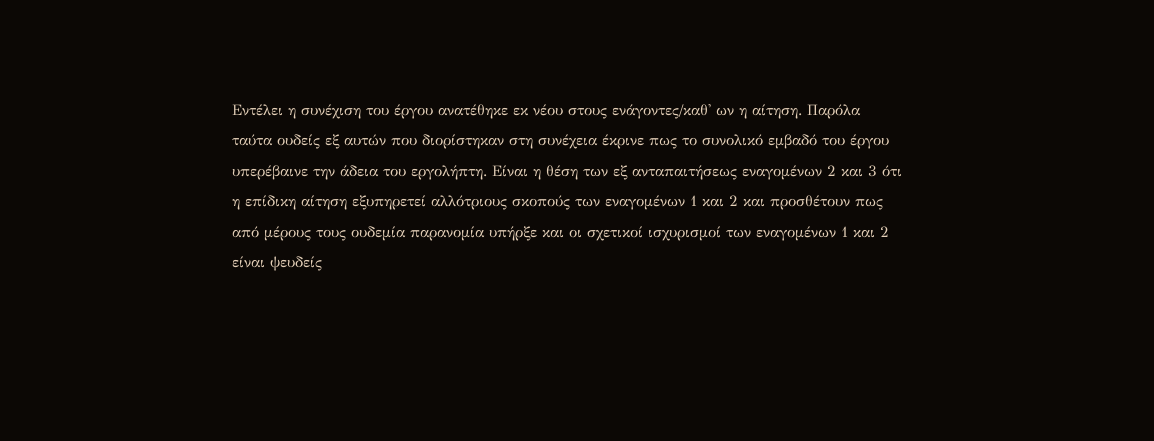Εντέλει η συνέχιση του έργου ανατέθηκε εκ νέου στους ενάγοντες/καθ' ων η αίτηση. Παρόλα ταύτα ουδείς εξ αυτών που διορίστηκαν στη συνέχεια έκρινε πως το συνολικό εμβαδό του έργου υπερέβαινε την άδεια του εργολήπτη. Είναι η θέση των εξ ανταπαιτήσεως εναγομένων 2 και 3 ότι η επίδικη αίτηση εξυπηρετεί αλλότριους σκοπούς των εναγομένων 1 και 2 και προσθέτουν πως από μέρους τους ουδεμία παρανομία υπήρξε και οι σχετικοί ισχυρισμοί των εναγομένων 1 και 2 είναι ψευδείς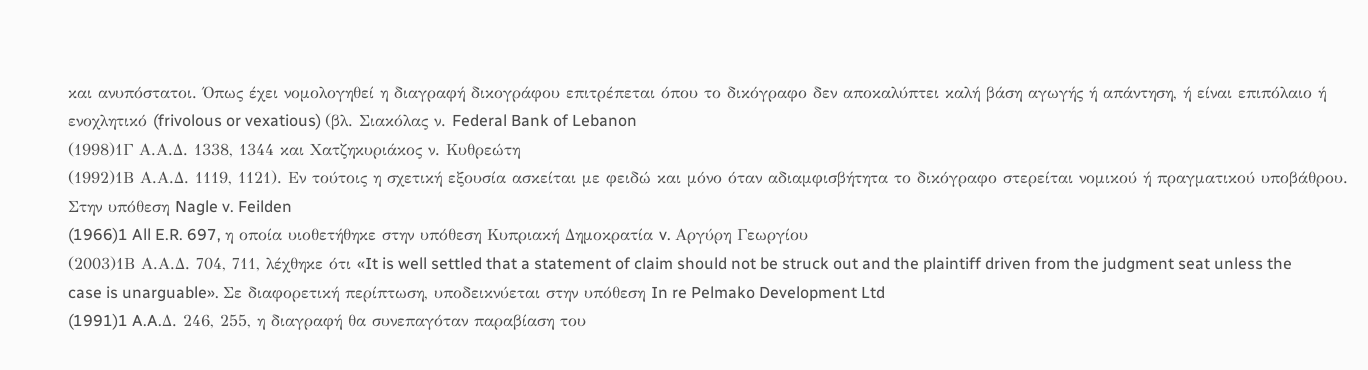και ανυπόστατοι. Όπως έχει νομολογηθεί η διαγραφή δικογράφου επιτρέπεται όπου το δικόγραφο δεν αποκαλύπτει καλή βάση αγωγής ή απάντηση, ή είναι επιπόλαιο ή ενοχλητικό (frivolous or vexatious) (βλ. Σιακόλας ν. Federal Bank of Lebanon
(1998)1Γ Α.Α.Δ. 1338, 1344 και Χατζηκυριάκος ν. Κυθρεώτη
(1992)1Β Α.Α.Δ. 1119, 1121). Εν τούτοις η σχετική εξουσία ασκείται με φειδώ και μόνο όταν αδιαμφισβήτητα το δικόγραφο στερείται νομικού ή πραγματικού υποβάθρου. Στην υπόθεση Nagle v. Feilden
(1966)1 All E.R. 697, η οποία υιοθετήθηκε στην υπόθεση Κυπριακή Δημοκρατία v. Αργύρη Γεωργίου
(2003)1Β Α.Α.Δ. 704, 711, λέχθηκε ότι «It is well settled that a statement of claim should not be struck out and the plaintiff driven from the judgment seat unless the case is unarguable». Σε διαφορετική περίπτωση, υποδεικνύεται στην υπόθεση In re Pelmako Development Ltd
(1991)1 A.A.Δ. 246, 255, η διαγραφή θα συνεπαγόταν παραβίαση του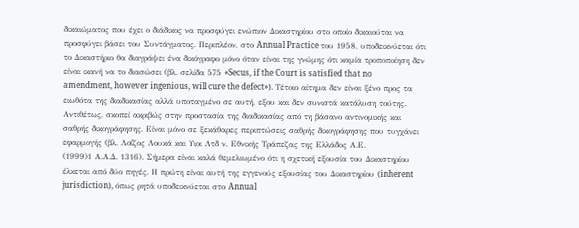δικαιώματος που έχει ο διάδικος να προσφύγει ενώπιον Δικαστηρίου στο οποίο δικαιούται να προσφύγει βάσει του Συντάγματος. Περιπλέον, στο Annual Practice του 1958, υποδεικνύεται ότι το Δικαστήριο θα διαγράψει ένα δικόγραφο μόνο όταν είναι της γνώμης ότι καμία τροποποίηση δεν είναι ικανή να το διασώσει (βλ. σελίδα 575 «Secus, if the Court is satisfied that no amendment, however ingenious, will cure the defect»). Τέτοιο αίτημα δεν είναι ξένο προς τα ειωθότα της διαδικασίας αλλά υποταγμένο σε αυτή, εξου και δεν συνιστά κατάλυση τούτης. Αντιθέτως, σκοπεί ακριβώς στην προστασία της διαδικασίας από τη βάσανο αντινομικής και σαθρής δικογράφησης. Είναι μόνο σε ξεκάθαρες περιπτώσεις σαθρής δικογράφησης που τυγχάνει εφαρμογής (βλ. Λοΐζος Λουκά και Υιοι Λτδ ν. Εθνικής Τράπεζας της Ελλάδος Α.Ε.
(1999)1 Α.Α.Δ. 1316). Σήμερα είναι καλά θεμελιωμένο ότι η σχετική εξουσία του Δικαστηρίου έλκεται από δύο πηγές. Η πρώτη είναι αυτή της εγγενούς εξουσίας του Δικαστηρίου (inherent jurisdiction), όπως ρητά υποδεικνύεται στο Annual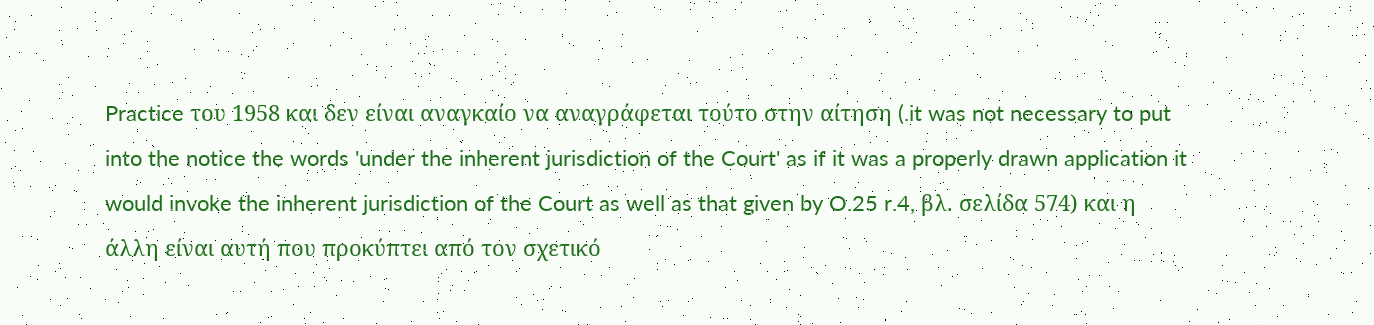Practice του 1958 και δεν είναι αναγκαίο να αναγράφεται τούτο στην αίτηση (.it was not necessary to put into the notice the words 'under the inherent jurisdiction of the Court' as if it was a properly drawn application it would invoke the inherent jurisdiction of the Court as well as that given by O.25 r.4, βλ. σελίδα 574) και η άλλη είναι αυτή που προκύπτει από τον σχετικό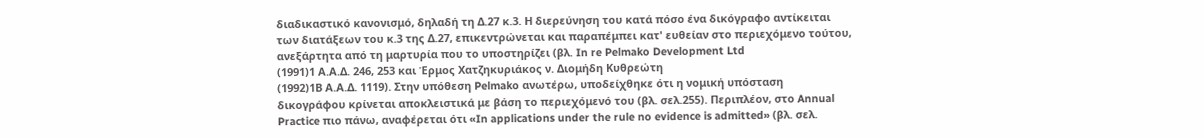διαδικαστικό κανονισμό, δηλαδή τη Δ.27 κ.3. Η διερεύνηση του κατά πόσο ένα δικόγραφο αντίκειται των διατάξεων του κ.3 της Δ.27, επικεντρώνεται και παραπέμπει κατ' ευθείαν στο περιεχόμενο τούτου, ανεξάρτητα από τη μαρτυρία που το υποστηρίζει (βλ. In re Pelmako Development Ltd
(1991)1 Α.Α.Δ. 246, 253 και Έρμος Χατζηκυριάκος ν. Διομήδη Κυθρεώτη
(1992)1Β Α.Α.Δ. 1119). Στην υπόθεση Pelmako ανωτέρω, υποδείχθηκε ότι η νομική υπόσταση δικογράφου κρίνεται αποκλειστικά με βάση το περιεχόμενό του (βλ. σελ.255). Περιπλέον, στο Annual Practice πιο πάνω, αναφέρεται ότι «In applications under the rule no evidence is admitted» (βλ. σελ.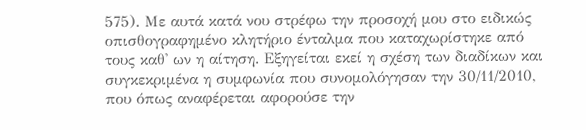575). Με αυτά κατά νου στρέφω την προσοχή μου στο ειδικώς οπισθογραφημένο κλητήριο ένταλμα που καταχωρίστηκε από τους καθ' ων η αίτηση. Εξηγείται εκεί η σχέση των διαδίκων και συγκεκριμένα η συμφωνία που συνομολόγησαν την 30/11/2010, που όπως αναφέρεται αφορούσε την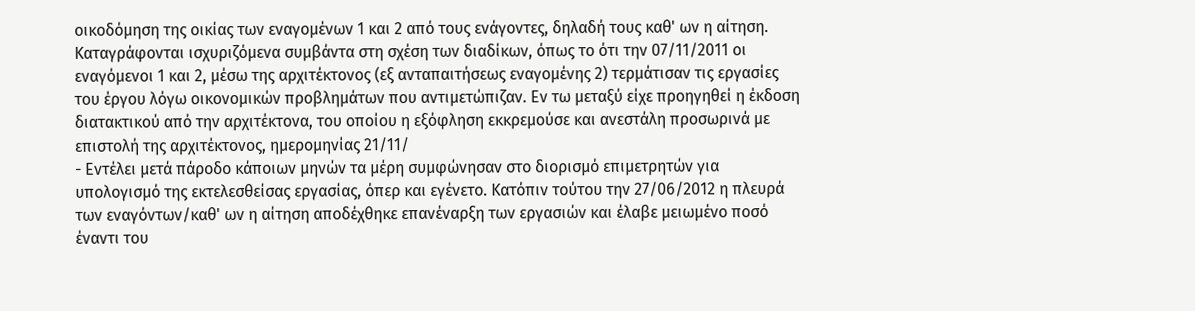οικοδόμηση της οικίας των εναγομένων 1 και 2 από τους ενάγοντες, δηλαδή τους καθ' ων η αίτηση. Καταγράφονται ισχυριζόμενα συμβάντα στη σχέση των διαδίκων, όπως το ότι την 07/11/2011 οι εναγόμενοι 1 και 2, μέσω της αρχιτέκτονος (εξ ανταπαιτήσεως εναγομένης 2) τερμάτισαν τις εργασίες του έργου λόγω οικονομικών προβλημάτων που αντιμετώπιζαν. Εν τω μεταξύ είχε προηγηθεί η έκδοση διατακτικού από την αρχιτέκτονα, του οποίου η εξόφληση εκκρεμούσε και ανεστάλη προσωρινά με επιστολή της αρχιτέκτονος, ημερομηνίας 21/11/
- Εντέλει μετά πάροδο κάποιων μηνών τα μέρη συμφώνησαν στο διορισμό επιμετρητών για υπολογισμό της εκτελεσθείσας εργασίας, όπερ και εγένετο. Κατόπιν τούτου την 27/06/2012 η πλευρά των εναγόντων/καθ' ων η αίτηση αποδέχθηκε επανέναρξη των εργασιών και έλαβε μειωμένο ποσό έναντι του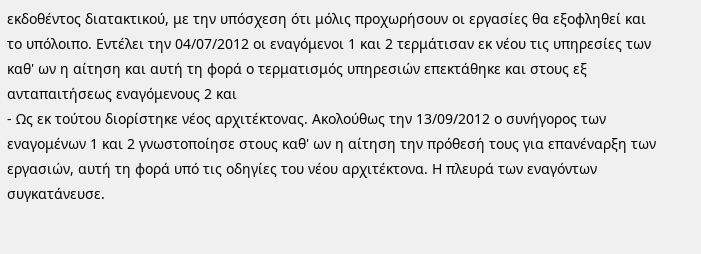εκδοθέντος διατακτικού, με την υπόσχεση ότι μόλις προχωρήσουν οι εργασίες θα εξοφληθεί και το υπόλοιπο. Εντέλει την 04/07/2012 οι εναγόμενοι 1 και 2 τερμάτισαν εκ νέου τις υπηρεσίες των καθ' ων η αίτηση και αυτή τη φορά ο τερματισμός υπηρεσιών επεκτάθηκε και στους εξ ανταπαιτήσεως εναγόμενους 2 και
- Ως εκ τούτου διορίστηκε νέος αρχιτέκτονας. Ακολούθως την 13/09/2012 ο συνήγορος των εναγομένων 1 και 2 γνωστοποίησε στους καθ' ων η αίτηση την πρόθεσή τους για επανέναρξη των εργασιών, αυτή τη φορά υπό τις οδηγίες του νέου αρχιτέκτονα. Η πλευρά των εναγόντων συγκατάνευσε.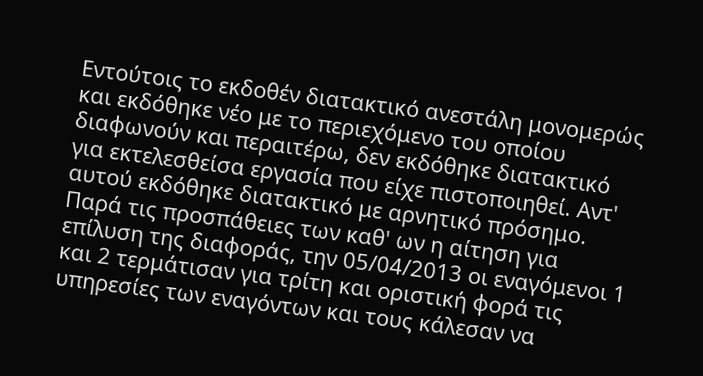Εντούτοις το εκδοθέν διατακτικό ανεστάλη μονομερώς και εκδόθηκε νέο με το περιεχόμενο του οποίου διαφωνούν και περαιτέρω, δεν εκδόθηκε διατακτικό για εκτελεσθείσα εργασία που είχε πιστοποιηθεί. Αντ' αυτού εκδόθηκε διατακτικό με αρνητικό πρόσημο. Παρά τις προσπάθειες των καθ' ων η αίτηση για επίλυση της διαφοράς, την 05/04/2013 οι εναγόμενοι 1 και 2 τερμάτισαν για τρίτη και οριστική φορά τις υπηρεσίες των εναγόντων και τους κάλεσαν να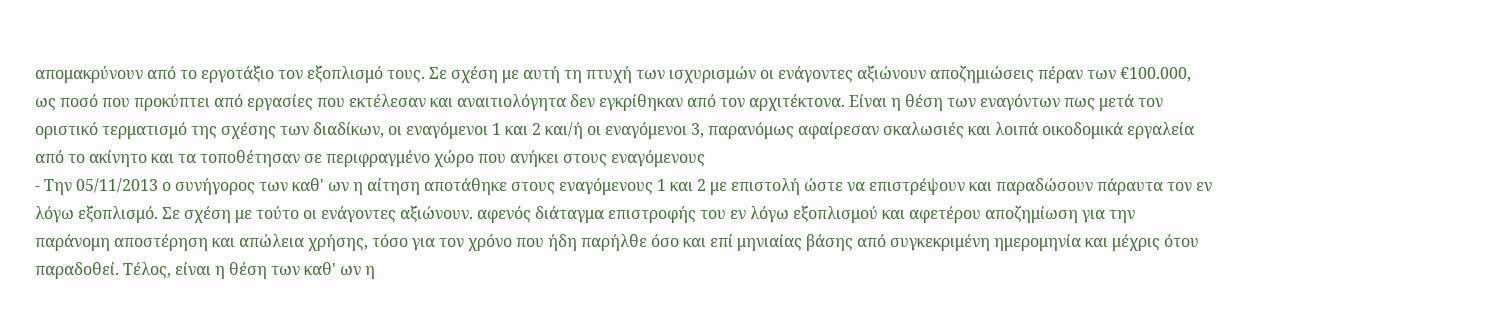απομακρύνουν από το εργοτάξιο τον εξοπλισμό τους. Σε σχέση με αυτή τη πτυχή των ισχυρισμών οι ενάγοντες αξιώνουν αποζημιώσεις πέραν των €100.000, ως ποσό που προκύπτει από εργασίες που εκτέλεσαν και αναιτιολόγητα δεν εγκρίθηκαν από τον αρχιτέκτονα. Είναι η θέση των εναγόντων πως μετά τον οριστικό τερματισμό της σχέσης των διαδίκων, οι εναγόμενοι 1 και 2 και/ή οι εναγόμενοι 3, παρανόμως αφαίρεσαν σκαλωσιές και λοιπά οικοδομικά εργαλεία από το ακίνητο και τα τοποθέτησαν σε περιφραγμένο χώρο που ανήκει στους εναγόμενους
- Την 05/11/2013 ο συνήγορος των καθ' ων η αίτηση αποτάθηκε στους εναγόμενους 1 και 2 με επιστολή ώστε να επιστρέψουν και παραδώσουν πάραυτα τον εν λόγω εξοπλισμό. Σε σχέση με τούτο οι ενάγοντες αξιώνουν. αφενός διάταγμα επιστροφής του εν λόγω εξοπλισμού και αφετέρου αποζημίωση για την παράνομη αποστέρηση και απώλεια χρήσης, τόσο για τον χρόνο που ήδη παρήλθε όσο και επί μηνιαίας βάσης από συγκεκριμένη ημερομηνία και μέχρις ότου παραδοθεί. Τέλος, είναι η θέση των καθ' ων η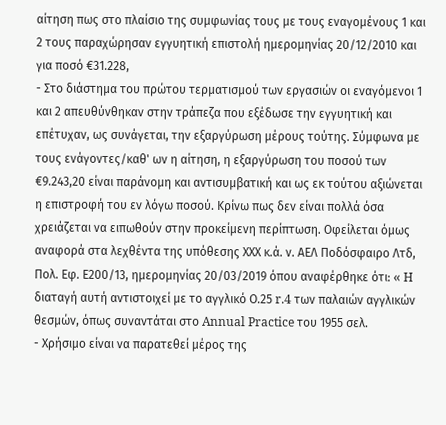αίτηση πως στο πλαίσιο της συμφωνίας τους με τους εναγομένους 1 και 2 τους παραχώρησαν εγγυητική επιστολή ημερομηνίας 20/12/2010 και για ποσό €31.228,
- Στο διάστημα του πρώτου τερματισμού των εργασιών οι εναγόμενοι 1 και 2 απευθύνθηκαν στην τράπεζα που εξέδωσε την εγγυητική και επέτυχαν, ως συνάγεται, την εξαργύρωση μέρους τούτης. Σύμφωνα με τους ενάγοντες/καθ' ων η αίτηση, η εξαργύρωση του ποσού των €9.243,20 είναι παράνομη και αντισυμβατική και ως εκ τούτου αξιώνεται η επιστροφή του εν λόγω ποσού. Κρίνω πως δεν είναι πολλά όσα χρειάζεται να ειπωθούν στην προκείμενη περίπτωση. Οφείλεται όμως αναφορά στα λεχθέντα της υπόθεσης ΧΧΧ κ.ά. ν. ΑΕΛ Ποδόσφαιρο Λτδ, Πολ. Εφ. Ε200/13, ημερομηνίας 20/03/2019 όπου αναφέρθηκε ότι: « H διαταγή αυτή αντιστοιχεί με το αγγλικό Ο.25 r.4 των παλαιών αγγλικών θεσμών, όπως συναντάται στο Annual Practice του 1955 σελ.
- Χρήσιμο είναι να παρατεθεί μέρος της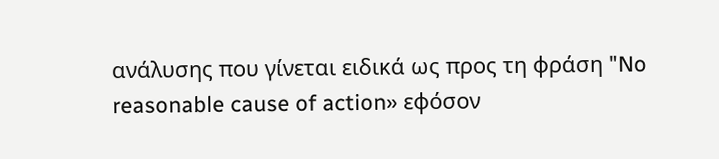ανάλυσης που γίνεται ειδικά ως προς τη φράση "No reasonable cause of action» εφόσον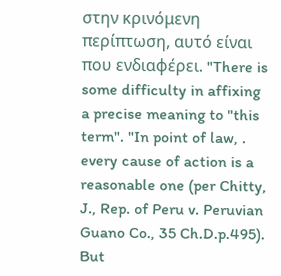στην κρινόμενη περίπτωση, αυτό είναι που ενδιαφέρει. "There is some difficulty in affixing a precise meaning to "this term". "In point of law, . every cause of action is a reasonable one (per Chitty, J., Rep. of Peru v. Peruvian Guano Co., 35 Ch.D.p.495). But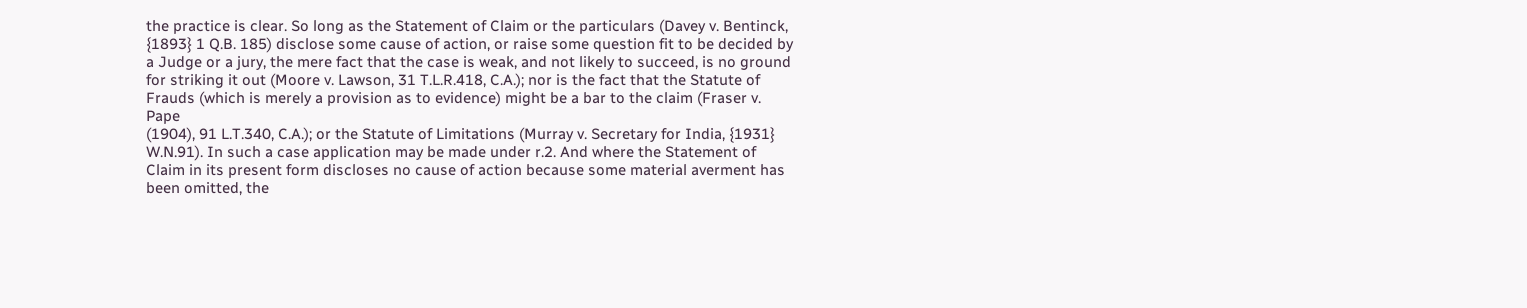the practice is clear. So long as the Statement of Claim or the particulars (Davey v. Bentinck, {1893} 1 Q.B. 185) disclose some cause of action, or raise some question fit to be decided by a Judge or a jury, the mere fact that the case is weak, and not likely to succeed, is no ground for striking it out (Moore v. Lawson, 31 T.L.R.418, C.A.); nor is the fact that the Statute of Frauds (which is merely a provision as to evidence) might be a bar to the claim (Fraser v. Pape
(1904), 91 L.T.340, C.A.); or the Statute of Limitations (Murray v. Secretary for India, {1931} W.N.91). In such a case application may be made under r.2. And where the Statement of Claim in its present form discloses no cause of action because some material averment has been omitted, the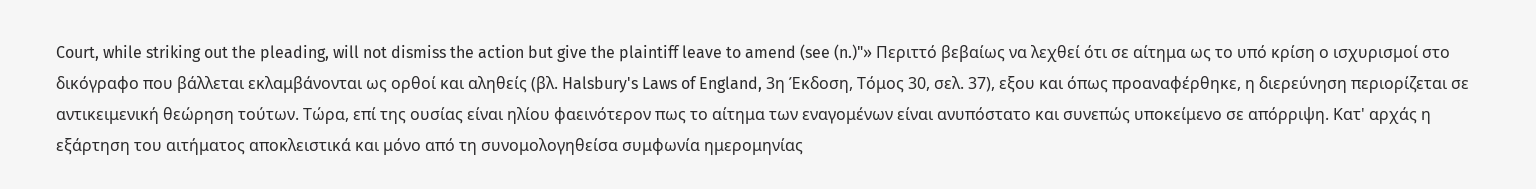Court, while striking out the pleading, will not dismiss the action but give the plaintiff leave to amend (see (n.)"» Περιττό βεβαίως να λεχθεί ότι σε αίτημα ως το υπό κρίση ο ισχυρισμοί στο δικόγραφο που βάλλεται εκλαμβάνονται ως ορθοί και αληθείς (βλ. Halsbury's Laws of England, 3η Έκδοση, Τόμος 30, σελ. 37), εξου και όπως προαναφέρθηκε, η διερεύνηση περιορίζεται σε αντικειμενική θεώρηση τούτων. Τώρα, επί της ουσίας είναι ηλίου φαεινότερον πως το αίτημα των εναγομένων είναι ανυπόστατο και συνεπώς υποκείμενο σε απόρριψη. Κατ' αρχάς η εξάρτηση του αιτήματος αποκλειστικά και μόνο από τη συνομολογηθείσα συμφωνία ημερομηνίας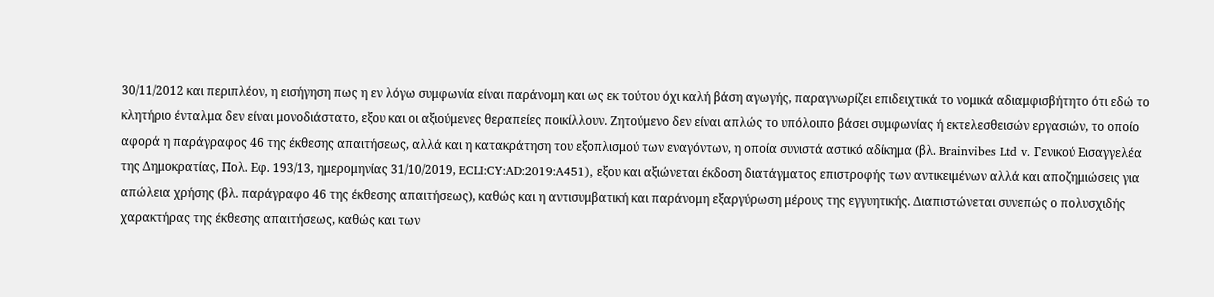30/11/2012 και περιπλέον, η εισήγηση πως η εν λόγω συμφωνία είναι παράνομη και ως εκ τούτου όχι καλή βάση αγωγής, παραγνωρίζει επιδειχτικά το νομικά αδιαμφισβήτητο ότι εδώ το κλητήριο ένταλμα δεν είναι μονοδιάστατο, εξου και οι αξιούμενες θεραπείες ποικίλλουν. Ζητούμενο δεν είναι απλώς το υπόλοιπο βάσει συμφωνίας ή εκτελεσθεισών εργασιών, το οποίο αφορά η παράγραφος 46 της έκθεσης απαιτήσεως, αλλά και η κατακράτηση του εξοπλισμού των εναγόντων, η οποία συνιστά αστικό αδίκημα (βλ. Brainvibes Ltd v. Γενικού Εισαγγελέα της Δημοκρατίας, Πολ. Εφ. 193/13, ημερομηνίας 31/10/2019, ECLI:CY:AD:2019:A451), εξου και αξιώνεται έκδοση διατάγματος επιστροφής των αντικειμένων αλλά και αποζημιώσεις για απώλεια χρήσης (βλ. παράγραφο 46 της έκθεσης απαιτήσεως), καθώς και η αντισυμβατική και παράνομη εξαργύρωση μέρους της εγγυητικής. Διαπιστώνεται συνεπώς ο πολυσχιδής χαρακτήρας της έκθεσης απαιτήσεως, καθώς και των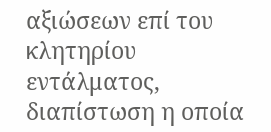αξιώσεων επί του κλητηρίου εντάλματος, διαπίστωση η οποία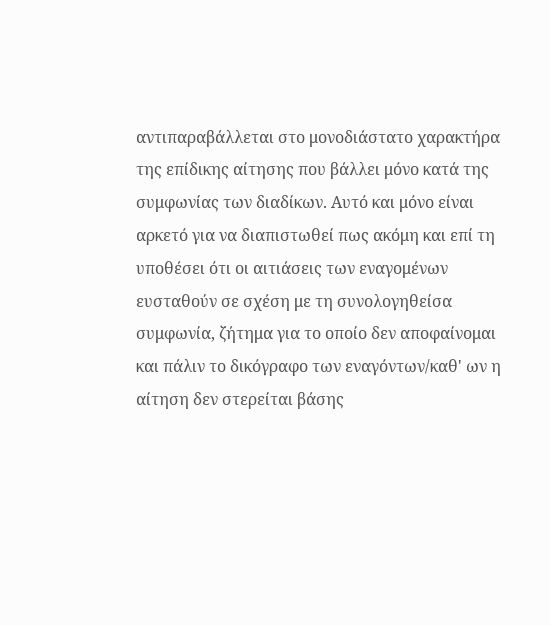αντιπαραβάλλεται στο μονοδιάστατο χαρακτήρα της επίδικης αίτησης που βάλλει μόνο κατά της συμφωνίας των διαδίκων. Αυτό και μόνο είναι αρκετό για να διαπιστωθεί πως ακόμη και επί τη υποθέσει ότι οι αιτιάσεις των εναγομένων ευσταθούν σε σχέση με τη συνολογηθείσα συμφωνία, ζήτημα για το οποίο δεν αποφαίνομαι και πάλιν το δικόγραφο των εναγόντων/καθ' ων η αίτηση δεν στερείται βάσης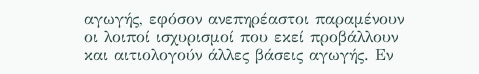αγωγής, εφόσον ανεπηρέαστοι παραμένουν οι λοιποί ισχυρισμοί που εκεί προβάλλουν και αιτιολογούν άλλες βάσεις αγωγής. Εν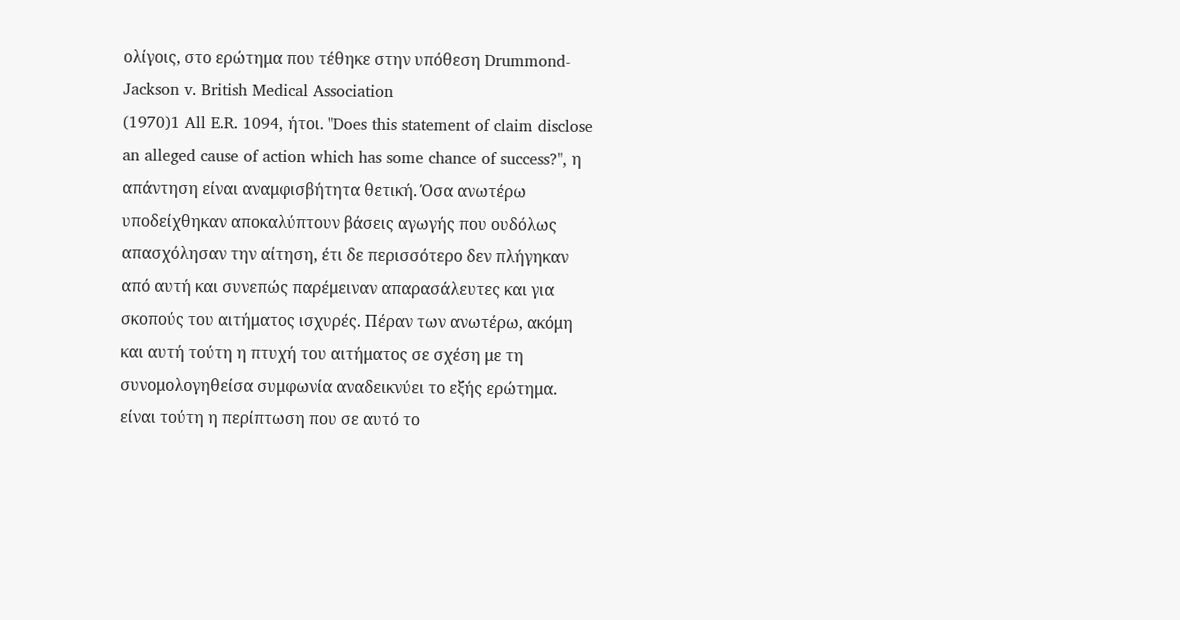ολίγοις, στο ερώτημα που τέθηκε στην υπόθεση Drummond-Jackson v. British Medical Association
(1970)1 All E.R. 1094, ήτοι. "Does this statement of claim disclose an alleged cause of action which has some chance of success?", η απάντηση είναι αναμφισβήτητα θετική. Όσα ανωτέρω υποδείχθηκαν αποκαλύπτουν βάσεις αγωγής που ουδόλως απασχόλησαν την αίτηση, έτι δε περισσότερο δεν πλήγηκαν από αυτή και συνεπώς παρέμειναν απαρασάλευτες και για σκοπούς του αιτήματος ισχυρές. Πέραν των ανωτέρω, ακόμη και αυτή τούτη η πτυχή του αιτήματος σε σχέση με τη συνομολογηθείσα συμφωνία αναδεικνύει το εξής ερώτημα. είναι τούτη η περίπτωση που σε αυτό το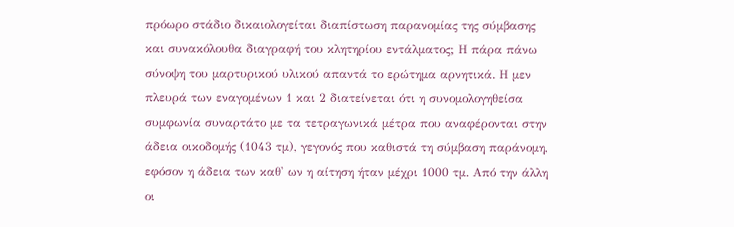πρόωρο στάδιο δικαιολογείται διαπίστωση παρανομίας της σύμβασης και συνακόλουθα διαγραφή του κλητηρίου εντάλματος; Η πάρα πάνω σύνοψη του μαρτυρικού υλικού απαντά το ερώτημα αρνητικά. Η μεν πλευρά των εναγομένων 1 και 2 διατείνεται ότι η συνομολογηθείσα συμφωνία συναρτάτο με τα τετραγωνικά μέτρα που αναφέρονται στην άδεια οικοδομής (1043 τμ), γεγονός που καθιστά τη σύμβαση παράνομη, εφόσον η άδεια των καθ' ων η αίτηση ήταν μέχρι 1000 τμ. Από την άλλη οι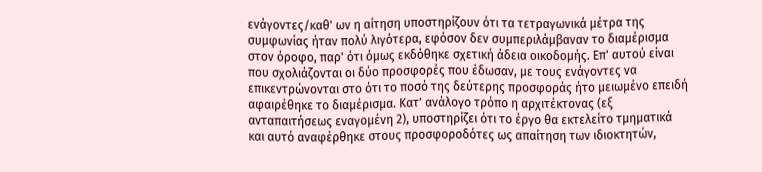ενάγοντες/καθ' ων η αίτηση υποστηρίζουν ότι τα τετραγωνικά μέτρα της συμφωνίας ήταν πολύ λιγότερα, εφόσον δεν συμπεριλάμβαναν το διαμέρισμα στον όροφο, παρ' ότι όμως εκδόθηκε σχετική άδεια οικοδομής. Επ' αυτού είναι που σχολιάζονται οι δύο προσφορές που έδωσαν, με τους ενάγοντες να επικεντρώνονται στο ότι το ποσό της δεύτερης προσφοράς ήτο μειωμένο επειδή αφαιρέθηκε το διαμέρισμα. Κατ' ανάλογο τρόπο η αρχιτέκτονας (εξ ανταπαιτήσεως εναγομένη 2), υποστηρίζει ότι το έργο θα εκτελείτο τμηματικά και αυτό αναφέρθηκε στους προσφοροδότες ως απαίτηση των ιδιοκτητών,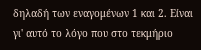δηλαδή των εναγομένων 1 και 2. Είναι γι' αυτό το λόγο που στο τεκμήριο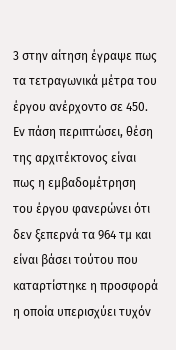3 στην αίτηση έγραψε πως τα τετραγωνικά μέτρα του έργου ανέρχοντο σε 450. Εν πάση περιπτώσει, θέση της αρχιτέκτονος είναι πως η εμβαδομέτρηση του έργου φανερώνει ότι δεν ξεπερνά τα 964 τμ και είναι βάσει τούτου που καταρτίστηκε η προσφορά η οποία υπερισχύει τυχόν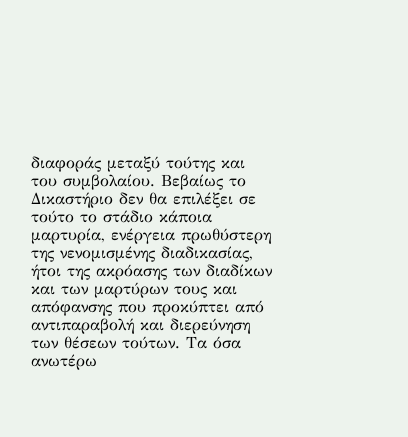διαφοράς μεταξύ τούτης και του συμβολαίου. Βεβαίως το Δικαστήριο δεν θα επιλέξει σε τούτο το στάδιο κάποια μαρτυρία, ενέργεια πρωθύστερη της νενομισμένης διαδικασίας, ήτοι της ακρόασης των διαδίκων και των μαρτύρων τους και απόφανσης που προκύπτει από αντιπαραβολή και διερεύνηση των θέσεων τούτων. Τα όσα ανωτέρω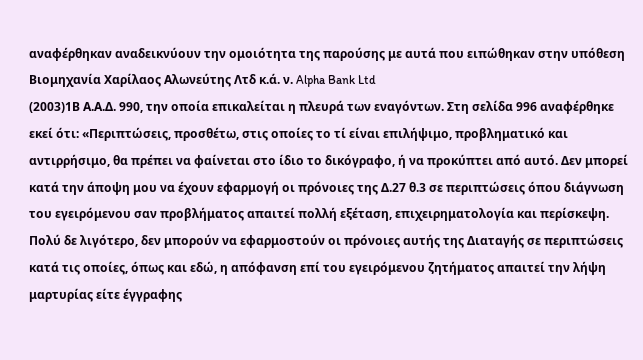αναφέρθηκαν αναδεικνύουν την ομοιότητα της παρούσης με αυτά που ειπώθηκαν στην υπόθεση Βιομηχανία Χαρίλαος Αλωνεύτης Λτδ κ.ά. ν. Alpha Bank Ltd
(2003)1Β Α.Α.Δ. 990, την οποία επικαλείται η πλευρά των εναγόντων. Στη σελίδα 996 αναφέρθηκε εκεί ότι: «Περιπτώσεις, προσθέτω, στις οποίες το τί είναι επιλήψιμο, προβληματικό και αντιρρήσιμο, θα πρέπει να φαίνεται στο ίδιο το δικόγραφο, ή να προκύπτει από αυτό. Δεν μπορεί κατά την άποψη μου να έχουν εφαρμογή οι πρόνοιες της Δ.27 θ.3 σε περιπτώσεις όπου διάγνωση του εγειρόμενου σαν προβλήματος απαιτεί πολλή εξέταση, επιχειρηματολογία και περίσκεψη. Πολύ δε λιγότερο, δεν μπορούν να εφαρμοστούν οι πρόνοιες αυτής της Διαταγής σε περιπτώσεις κατά τις οποίες, όπως και εδώ, η απόφανση επί του εγειρόμενου ζητήματος απαιτεί την λήψη μαρτυρίας είτε έγγραφης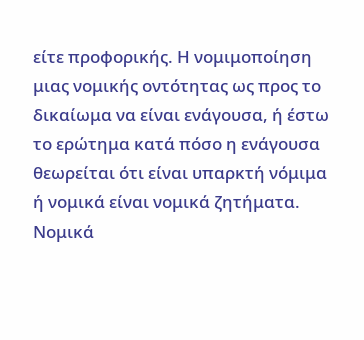είτε προφορικής. Η νομιμοποίηση μιας νομικής οντότητας ως προς το δικαίωμα να είναι ενάγουσα, ή έστω το ερώτημα κατά πόσο η ενάγουσα θεωρείται ότι είναι υπαρκτή νόμιμα ή νομικά είναι νομικά ζητήματα. Νομικά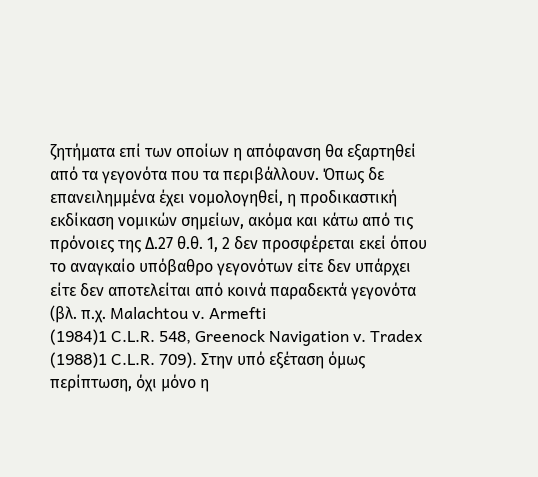ζητήματα επί των οποίων η απόφανση θα εξαρτηθεί από τα γεγονότα που τα περιβάλλουν. Όπως δε επανειλημμένα έχει νομολογηθεί, η προδικαστική εκδίκαση νομικών σημείων, ακόμα και κάτω από τις πρόνοιες της Δ.27 θ.θ. 1, 2 δεν προσφέρεται εκεί όπου το αναγκαίο υπόβαθρο γεγονότων είτε δεν υπάρχει είτε δεν αποτελείται από κοινά παραδεκτά γεγονότα (βλ. π.χ. Malachtou v. Armefti
(1984)1 C.L.R. 548, Greenock Navigation v. Tradex
(1988)1 C.L.R. 709). Στην υπό εξέταση όμως περίπτωση, όχι μόνο η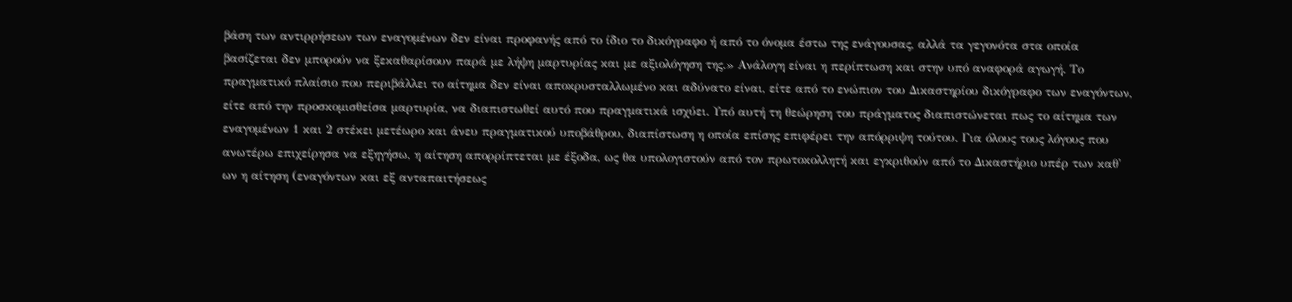βάση των αντιρρήσεων των εναγομένων δεν είναι προφανής από το ίδιο το δικόγραφο ή από το όνομα έστω της ενάγουσας, αλλά τα γεγονότα στα οποία βασίζεται δεν μπορούν να ξεκαθαρίσουν παρά με λήψη μαρτυρίας και με αξιολόγηση της.» Ανάλογη είναι η περίπτωση και στην υπό αναφορά αγωγή. Το πραγματικό πλαίσιο που περιβάλλει το αίτημα δεν είναι αποκρυσταλλωμένο και αδύνατο είναι, είτε από το ενώπιον του Δικαστηρίου δικόγραφο των εναγόντων, είτε από την προσκομισθείσα μαρτυρία, να διαπιστωθεί αυτό που πραγματικά ισχύει. Υπό αυτή τη θεώρηση του πράγματος διαπιστώνεται πως το αίτημα των εναγομένων 1 και 2 στέκει μετέωρο και άνευ πραγματικού υποβάθρου, διαπίστωση η οποία επίσης επιφέρει την απόρριψη τούτου. Για όλους τους λόγους που ανωτέρω επιχείρησα να εξηγήσω, η αίτηση απορρίπτεται με έξοδα, ως θα υπολογιστούν από τον πρωτοκολλητή και εγκριθούν από το Δικαστήριο υπέρ των καθ' ων η αίτηση (εναγόντων και εξ ανταπαιτήσεως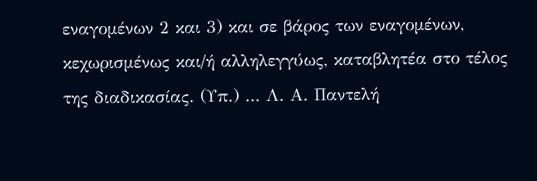εναγομένων 2 και 3) και σε βάρος των εναγομένων, κεχωρισμένως και/ή αλληλεγγύως, καταβλητέα στο τέλος της διαδικασίας. (Υπ.) ... Λ. Α. Παντελή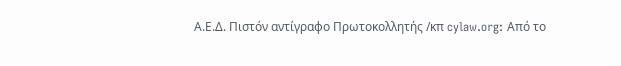Α.Ε.Δ. Πιστόν αντίγραφο Πρωτοκολλητής /κπ cylaw.org: Από το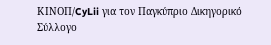ΚΙΝOΠ/CyLii για τον Παγκύπριο Δικηγορικό Σύλλογο